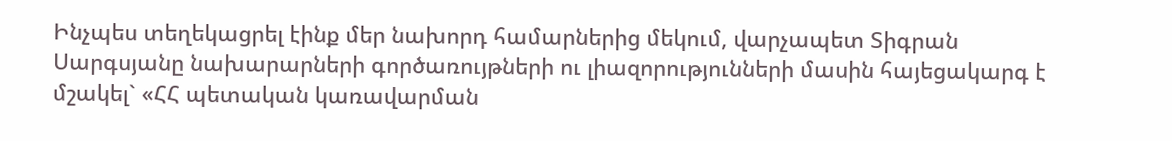Ինչպես տեղեկացրել էինք մեր նախորդ համարներից մեկում, վարչապետ Տիգրան Սարգսյանը նախարարների գործառույթների ու լիազորությունների մասին հայեցակարգ է մշակել` «ՀՀ պետական կառավարման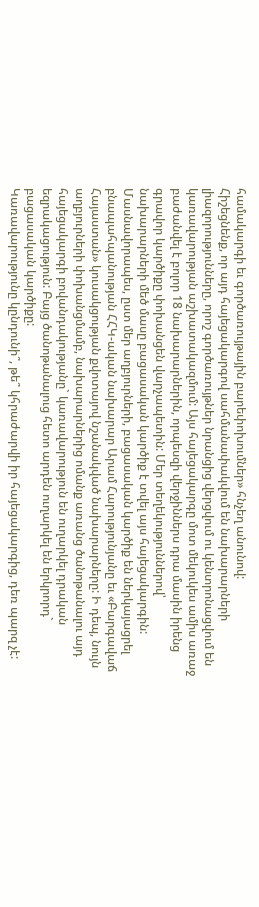համակարգի եւ գործառույթային բարեփոխումներ» հնչեղ անունով:
Հիշեցնենք, որ այդ հայեցակարգով սահմանափակվում են նախարարների լիազորությունները, որոշ գործառույթներ նրանցից վերցվում ու կենտրոնացվում են կառավարության աշխատակազմում: Այս հայեցակարգը մոտ մեկուկես ամիս առաջ բաժանվել է բոլոր 18 նախարարներին, որպեսզի վերջիններս դրա մասին իրենց գրավոր կարծիքը փոխանցեն վարչապետին: Մեր տեղեկություններով՝ նախարարների մեծ մասը բացասական կարծիք է տվել այս հայեցակարգին: Մասնավորապես, ըստ մեր աղբյուրների, բացասական կարծիք են ներկայացրել բնապահպանության ՀՀԿ-ական նախարար Արամ Հարությունյանը եւ «Բարգավաճ Հայաստան» կուսակցության քվոտայով նշանակված նախարարները: Ի դեպ, նույն աղբյուրների փոխանցմամբ, նախարարներից ոմանք առանց ծանոթանալու այդ հայեցակարգի բովանդակությանը` կառավարություն են ուղարկել դրական եզրակացություն: Բայց ծանոթանալուց հետո արդեն ուղարկել են երկրորդ` բացասական կարծիքը:
Կառավարությունը կընդունի՞, թե՞ կհրաժարվի իր հայեցակարգից, դեռ պարզ չէ: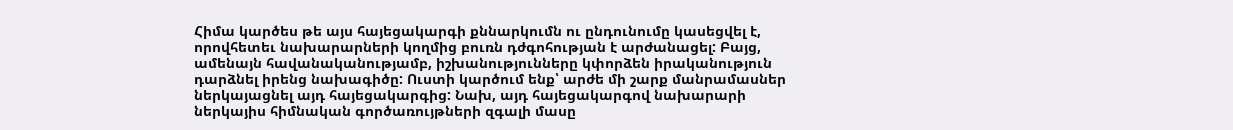Հիմա կարծես թե այս հայեցակարգի քննարկումն ու ընդունումը կասեցվել է, որովհետեւ նախարարների կողմից բուռն դժգոհության է արժանացել: Բայց, ամենայն հավանականությամբ, իշխանությունները կփորձեն իրականություն դարձնել իրենց նախագիծը: Ուստի կարծում ենք՝ արժե մի շարք մանրամասներ ներկայացնել այդ հայեցակարգից: Նախ, այդ հայեցակարգով նախարարի ներկայիս հիմնական գործառույթների զգալի մասը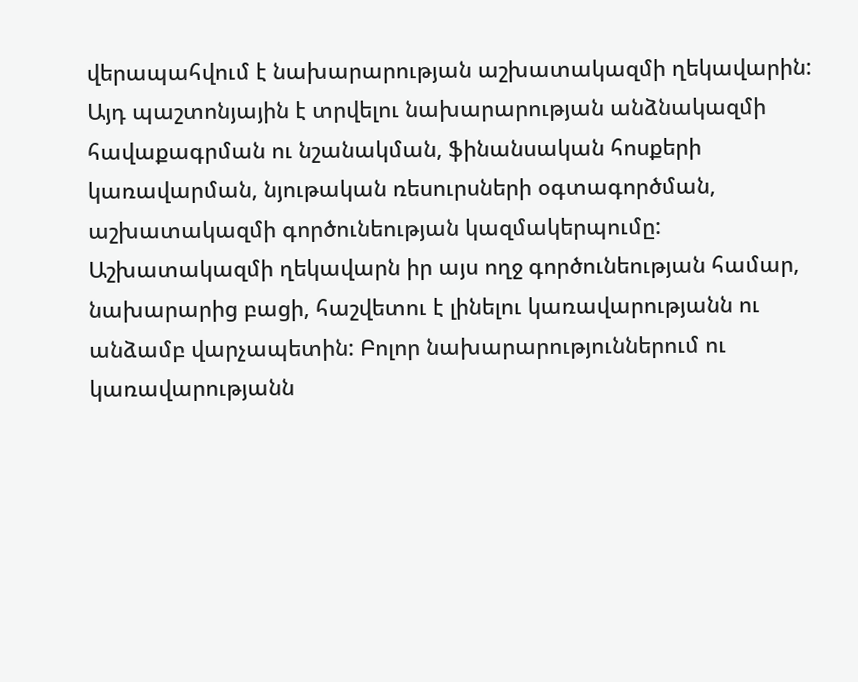վերապահվում է նախարարության աշխատակազմի ղեկավարին: Այդ պաշտոնյային է տրվելու նախարարության անձնակազմի հավաքագրման ու նշանակման, ֆինանսական հոսքերի կառավարման, նյութական ռեսուրսների օգտագործման, աշխատակազմի գործունեության կազմակերպումը: Աշխատակազմի ղեկավարն իր այս ողջ գործունեության համար, նախարարից բացի, հաշվետու է լինելու կառավարությանն ու անձամբ վարչապետին: Բոլոր նախարարություններում ու կառավարությանն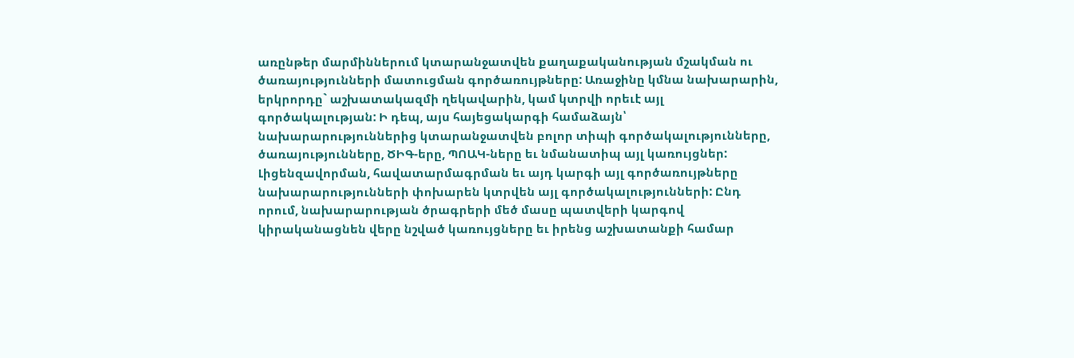առընթեր մարմիններում կտարանջատվեն քաղաքականության մշակման ու ծառայությունների մատուցման գործառույթները: Առաջինը կմնա նախարարին, երկրորդը` աշխատակազմի ղեկավարին, կամ կտրվի որեւէ այլ գործակալության: Ի դեպ, այս հայեցակարգի համաձայն՝ նախարարություններից կտարանջատվեն բոլոր տիպի գործակալությունները, ծառայությունները, ԾԻԳ-երը, ՊՈԱԿ-ները եւ նմանատիպ այլ կառույցներ: Լիցենզավորման, հավատարմագրման եւ այդ կարգի այլ գործառույթները նախարարությունների փոխարեն կտրվեն այլ գործակալությունների: Ընդ որում, նախարարության ծրագրերի մեծ մասը պատվերի կարգով կիրականացնեն վերը նշված կառույցները եւ իրենց աշխատանքի համար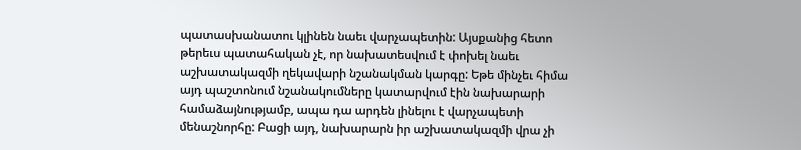պատասխանատու կլինեն նաեւ վարչապետին: Այսքանից հետո թերեւս պատահական չէ, որ նախատեսվում է փոխել նաեւ աշխատակազմի ղեկավարի նշանակման կարգը: Եթե մինչեւ հիմա այդ պաշտոնում նշանակումները կատարվում էին նախարարի համաձայնությամբ, ապա դա արդեն լինելու է վարչապետի մենաշնորհը: Բացի այդ, նախարարն իր աշխատակազմի վրա չի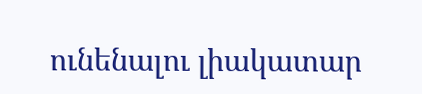ունենալու լիակատար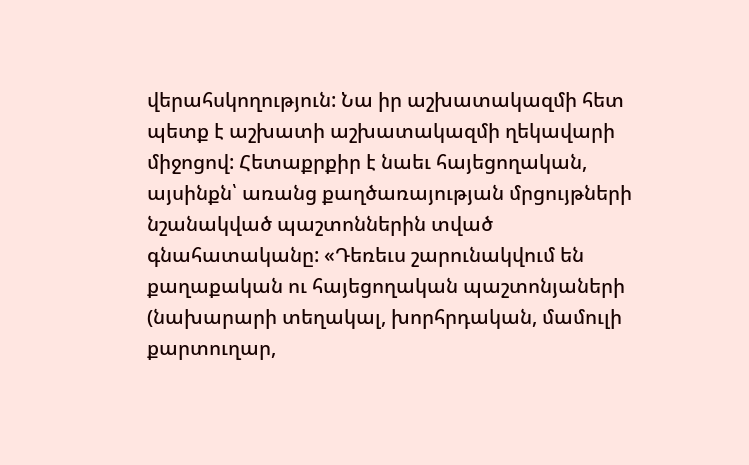վերահսկողություն: Նա իր աշխատակազմի հետ պետք է աշխատի աշխատակազմի ղեկավարի միջոցով: Հետաքրքիր է նաեւ հայեցողական, այսինքն՝ առանց քաղծառայության մրցույթների նշանակված պաշտոններին տված գնահատականը: «Դեռեւս շարունակվում են քաղաքական ու հայեցողական պաշտոնյաների (նախարարի տեղակալ, խորհրդական, մամուլի քարտուղար,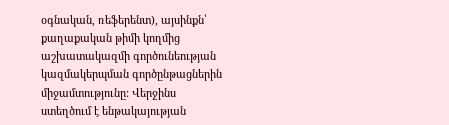օգնական, ռեֆերենտ), այսինքն՝ քաղաքական թիմի կողմից աշխատակազմի գործունեության կազմակերպման գործընթացներին միջամտությունը: Վերջինս ստեղծում է ենթակայության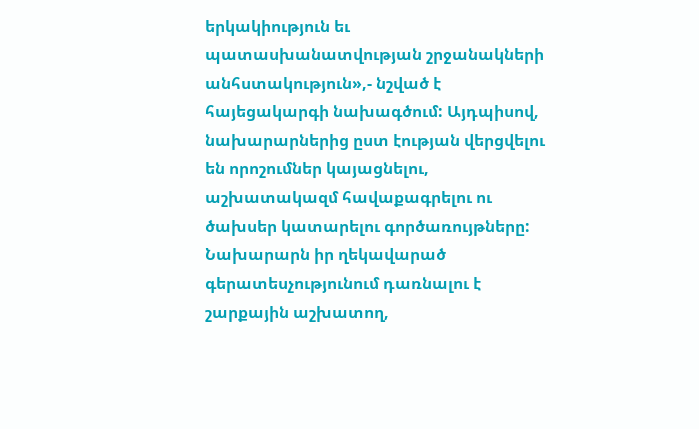երկակիություն եւ պատասխանատվության շրջանակների անհստակություն»,- նշված է հայեցակարգի նախագծում: Այդպիսով, նախարարներից ըստ էության վերցվելու են որոշումներ կայացնելու, աշխատակազմ հավաքագրելու ու ծախսեր կատարելու գործառույթները: Նախարարն իր ղեկավարած գերատեսչությունում դառնալու է շարքային աշխատող,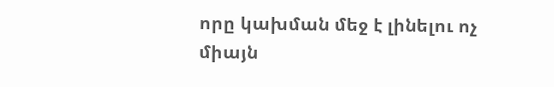որը կախման մեջ է լինելու ոչ միայն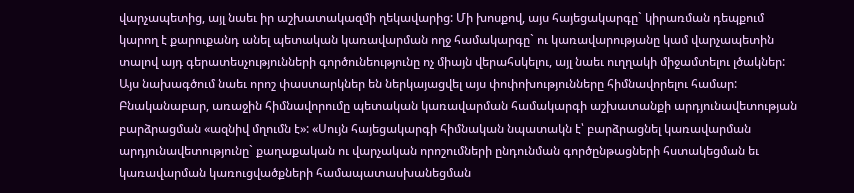վարչապետից, այլ նաեւ իր աշխատակազմի ղեկավարից: Մի խոսքով, այս հայեցակարգը` կիրառման դեպքում կարող է քարուքանդ անել պետական կառավարման ողջ համակարգը` ու կառավարությանը կամ վարչապետին տալով այդ գերատեսչությունների գործունեությունը ոչ միայն վերահսկելու, այլ նաեւ ուղղակի միջամտելու լծակներ:
Այս նախագծում նաեւ որոշ փաստարկներ են ներկայացվել այս փոփոխությունները հիմնավորելու համար: Բնականաբար, առաջին հիմնավորումը պետական կառավարման համակարգի աշխատանքի արդյունավետության բարձրացման «ազնիվ մղումն է»: «Սույն հայեցակարգի հիմնական նպատակն է՝ բարձրացնել կառավարման արդյունավետությունը` քաղաքական ու վարչական որոշումների ընդունման գործընթացների հստակեցման եւ կառավարման կառուցվածքների համապատասխանեցման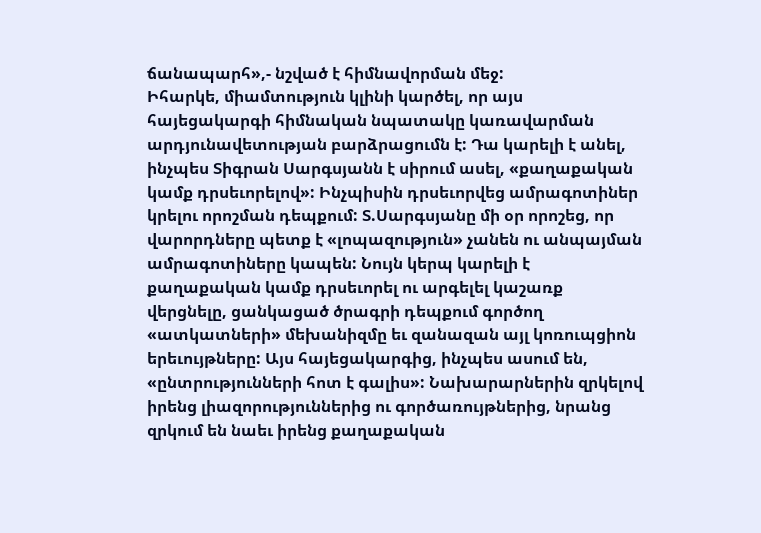ճանապարհ»,- նշված է հիմնավորման մեջ:
Իհարկե, միամտություն կլինի կարծել, որ այս հայեցակարգի հիմնական նպատակը կառավարման արդյունավետության բարձրացումն է: Դա կարելի է անել, ինչպես Տիգրան Սարգսյանն է սիրում ասել, «քաղաքական կամք դրսեւորելով»: Ինչպիսին դրսեւորվեց ամրագոտիներ կրելու որոշման դեպքում: Տ.Սարգսյանը մի օր որոշեց, որ վարորդները պետք է «լոպազություն» չանեն ու անպայման ամրագոտիները կապեն: Նույն կերպ կարելի է քաղաքական կամք դրսեւորել ու արգելել կաշառք վերցնելը, ցանկացած ծրագրի դեպքում գործող «ատկատների» մեխանիզմը եւ զանազան այլ կոռուպցիոն երեւույթները: Այս հայեցակարգից, ինչպես ասում են, «ընտրությունների հոտ է գալիս»: Նախարարներին զրկելով իրենց լիազորություններից ու գործառույթներից, նրանց զրկում են նաեւ իրենց քաղաքական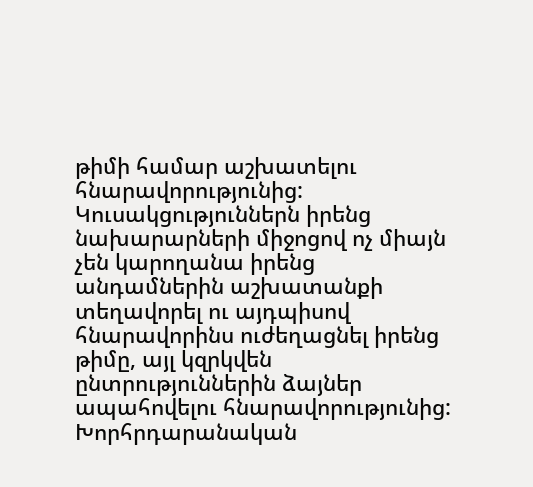թիմի համար աշխատելու հնարավորությունից: Կուսակցություններն իրենց նախարարների միջոցով ոչ միայն չեն կարողանա իրենց անդամներին աշխատանքի տեղավորել ու այդպիսով հնարավորինս ուժեղացնել իրենց թիմը, այլ կզրկվեն ընտրություններին ձայներ ապահովելու հնարավորությունից: Խորհրդարանական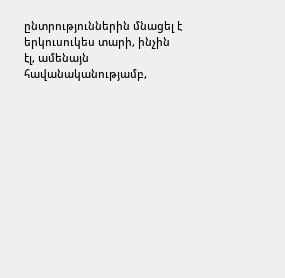ընտրություններին մնացել է երկուսուկես տարի, ինչին էլ, ամենայն հավանականությամբ,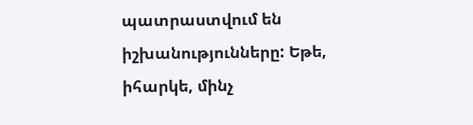պատրաստվում են իշխանությունները: Եթե, իհարկե, մինչ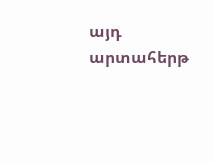այդ արտահերթ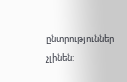ընտրություններ չլինեն: